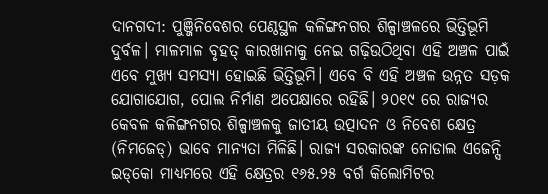ଦାନଗଦୀ: ପୁଞ୍ଜିନିବେଶର ପେଣ୍ଠସ୍ଥଳ କଳିଙ୍ଗନଗର ଶିଳ୍ପାଞ୍ଚଳରେ ଭିତ୍ତିଭୂମି ଦୁର୍ବଳ। ମାଳମାଳ ବୃହତ୍‌ କାରଖାନାକୁ ନେଇ ଗଢ଼ିଉଠିଥିବା ଏହି ଅଞ୍ଚଳ ପାଇଁ ଏବେ ମୁଖ୍ୟ ସମସ୍ୟା ହୋଇଛି ଭିତ୍ତିଭୂମି। ଏବେ ବି ଏହି ଅଞ୍ଚଳ ଉନ୍ନତ ସଡ଼କ ଯୋଗାଯୋଗ, ପୋଲ ନିର୍ମାଣ ଅପେକ୍ଷାରେ ରହିଛି। ୨୦୧୯ ରେ ରାଜ୍ୟର କେବଳ କଳିଙ୍ଗନଗର ଶିଳ୍ପାଞ୍ଚଳକୁ ଜାତୀୟ ଉତ୍ପାଦନ ଓ ନିବେଶ କ୍ଷେତ୍ର (ନିମଜେଡ୍) ଭାବେ ମାନ୍ୟତା ମିଳିଛି। ରାଜ୍ୟ ସରକାରଙ୍କ ନୋଡାଲ ଏଜେନ୍ସି ଇଡ୍‌କୋ ମାଧ୍ୟମରେ ଏହି କ୍ଷେତ୍ରର ୧୬୫.୨୫ ବର୍ଗ କିଲୋମିଟର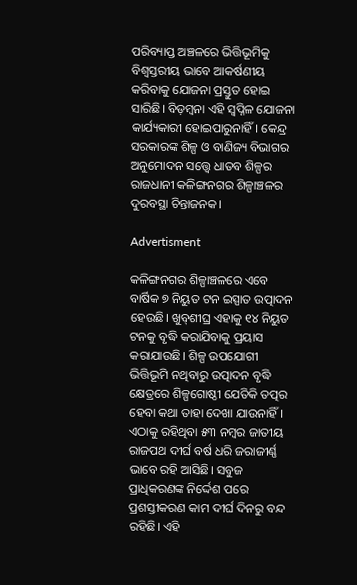ପରିବ୍ୟାପ୍ତ ଅଞ୍ଚଳରେ ଭିତ୍ତିଭୂମିକୁ ବିଶ୍ୱସ୍ତରୀୟ ଭାବେ ଆକର୍ଷଣୀୟ କରିବାକୁ ଯୋଜନା ପ୍ରସ୍ତୁତ ହୋଇ ସାରିଛି। ବିଡ଼ମ୍ବନା ଏହି ସ୍ବପ୍ନିଳ ଯୋଜନା କାର୍ଯ୍ୟକାରୀ ହୋଇପାରୁନାହିଁ। କେନ୍ଦ୍ର ସରକାରଙ୍କ ଶିଳ୍ପ ଓ ବାଣିଜ୍ୟ ବିଭାଗର ଅନୁମୋଦନ ସତ୍ତ୍ୱେ ଧାତବ ଶିଳ୍ପର ରାଜଧାନୀ କଳିଙ୍ଗନଗର ଶିଳ୍ପାଞ୍ଚଳର ଦୁରବସ୍ଥା ଚିନ୍ତାଜନକ।

Advertisment

କଳିଙ୍ଗନଗର ଶିଳ୍ପାଞ୍ଚଳରେ ଏବେ ବାର୍ଷିକ ୭ ନିୟୁତ ଟନ ଇସ୍ପାତ ଉତ୍ପାଦନ ହେଉଛି। ଖୁବ୍‌ଶୀଘ୍ର ଏହାକୁ ୧୪ ନିୟୁତ ଟନକୁ ବୃଦ୍ଧି କରାଯିବାକୁ ପ୍ରୟାସ କରାଯାଉଛି। ଶିଳ୍ପ ଉପଯୋଗୀ ଭିତ୍ତିଭୂମି ନଥିବାରୁ ଉତ୍ପାଦନ ବୃଦ୍ଧି କ୍ଷେତ୍ରରେ ଶିଳ୍ପଗୋଷ୍ଠୀ ଯେତିକି ତତ୍ପର ହେବା କଥା ତାହା ଦେଖା ଯାଉନାହିଁ। ଏଠାକୁ ରହିଥିବା ୫୩ ନମ୍ଵର ଜାତୀୟ ରାଜପଥ ଦୀର୍ଘ ବର୍ଷ ଧରି ଜରାଜୀର୍ଣ୍ଣ ଭାବେ ରହି ଆସିଛି। ସବୁଜ ପ୍ରାଧିକରଣଙ୍କ ନିର୍ଦ୍ଦେଶ ପରେ ପ୍ରଶସ୍ତୀକରଣ କାମ ଦୀର୍ଘ ଦିନରୁ ବନ୍ଦ ରହିଛି। ଏହି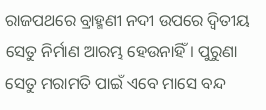ରାଜପଥରେ ବ୍ରାହ୍ମଣୀ ନଦୀ ଉପରେ ଦ୍ଵିତୀୟ ସେତୁ ନିର୍ମାଣ ଆରମ୍ଭ ହେଉନାହିଁ। ପୁରୁଣା ସେତୁ ମରାମତି ପାଇଁ ଏବେ ମାସେ ବନ୍ଦ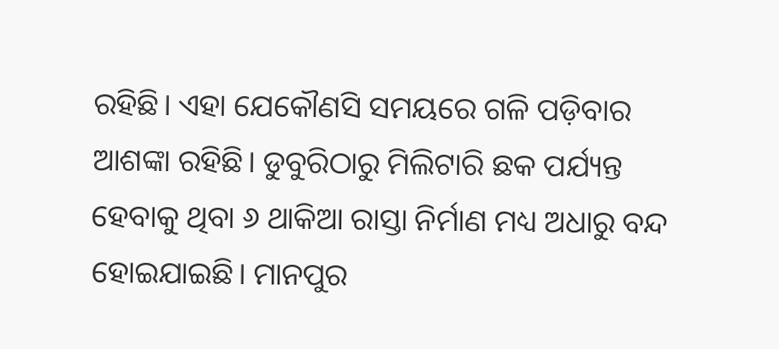ରହିଛି। ଏହା ଯେକୌଣସି ସମୟରେ ଗଳି ପଡ଼ିବାର ଆଶଙ୍କା ରହିଛି। ଡୁବୁରିଠାରୁ ମିଲିଟାରି ଛକ ପର୍ଯ୍ୟନ୍ତ ହେବାକୁ ଥିବା ୬ ଥାକିଆ ରାସ୍ତା ନିର୍ମାଣ ମଧ୍ୟ ଅଧାରୁ ବନ୍ଦ ହୋଇଯାଇଛି। ମାନପୁର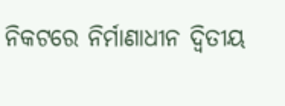ନିକଟରେ ନିର୍ମାଣାଧୀନ ଦ୍ୱିତୀୟ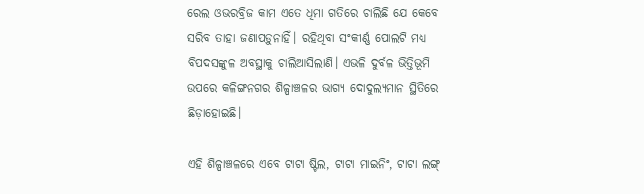ରେଲ ଓଭରବ୍ରିଜ କାମ ଏତେ ଧିମା ଗତିରେ ଚାଲିଛି ଯେ କେବେ ସରିବ ତାହା ଜଣାପଡ଼ୁନାହିଁ। ରହିଥିବା ସଂକୀର୍ଣ୍ଣ ପୋଲଟି ମଧ୍ୟ ବିପଦସଙ୍କୁଳ ଅବସ୍ଥାକୁ ଚାଲିଆସିଲାଣି। ଏଭଳି ଦୁର୍ବଳ ଭିତ୍ତିଭୂମି ଉପରେ କଳିଙ୍ଗନଗର ଶିଳ୍ପାଞ୍ଚଳର ଭାଗ୍ୟ ଦୋଦୁଲ୍ୟମାନ ସ୍ଥିତିରେ ଛିଡ଼ାହୋଇଛି।

ଏହି ଶିଳ୍ପାଞ୍ଚଳରେ ଏବେ ଟାଟା ଷ୍ଟିଲ, ଟାଟା ମାଇନିଂ, ଟାଟା ଲଙ୍ଗ୍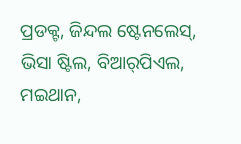ପ୍ରଡକ୍ଟ, ଜିନ୍ଦଲ ଷ୍ଟେନଲେସ୍‌, ଭିସା ଷ୍ଟିଲ, ବିଆର୍‌ପିଏଲ, ମଇଥାନ,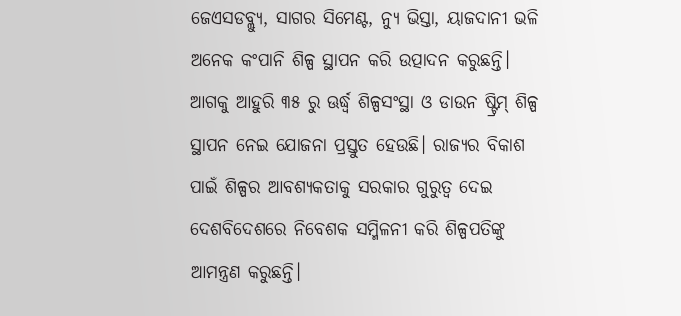ଜେଏସଡବ୍ଲ୍ୟୁ, ସାଗର ସିମେଣ୍ଟ, ନ୍ୟୁ ଭିସ୍ତା, ୟାଜଦାନୀ ଭଳି ଅନେକ କଂପାନି ଶିଳ୍ପ ସ୍ଥାପନ କରି ଉତ୍ପାଦନ କରୁଛନ୍ତି। ଆଗକୁ ଆହୁରି ୩୫ ରୁ ଊର୍ଦ୍ଧ୍ବ ଶିଳ୍ପସଂସ୍ଥା ଓ ଡାଉନ ଷ୍ଟ୍ରିମ୍ ଶିଳ୍ପ ସ୍ଥାପନ ନେଇ ଯୋଜନା ପ୍ରସ୍ତୁତ ହେଉଛି। ରାଜ୍ୟର ବିକାଶ ପାଇଁ ଶିଳ୍ପର ଆବଶ୍ୟକତାକୁ ସରକାର ଗୁରୁତ୍ବ ଦେଇ ଦେଶବିଦେଶରେ ନିବେଶକ ସମ୍ମିଳନୀ କରି ଶିଳ୍ପପତିଙ୍କୁ ଆମନ୍ତ୍ରଣ କରୁଛନ୍ତି।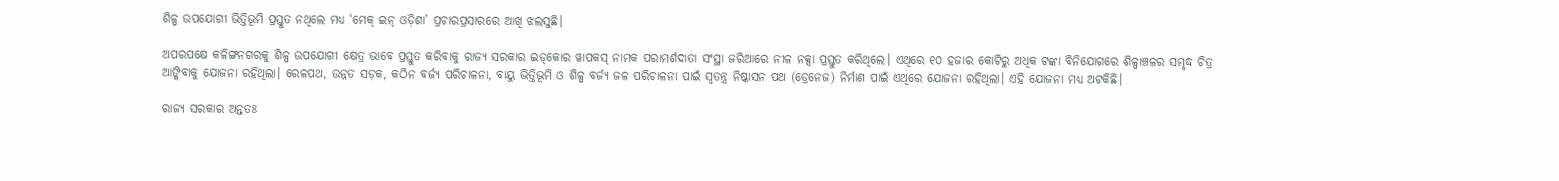ଶିଳ୍ପ ଉପଯୋଗୀ ଭିତ୍ତିଭୂମି ପ୍ରସ୍ତୁତ ନଥିଲେ ମଧ୍ୟ ‘ମେକ୍‌ ଇନ୍‌ ଓଡ଼ିଶା’ ପ୍ରଚାରପ୍ରସାରରେ ଆଖି ଝଲସୁଛି।

ଅପରପକ୍ଷେ କଳିଙ୍ଗନଗରକୁ ଶିଳ୍ପ ଉପଯୋଗୀ କ୍ଷେତ୍ର ଭାବେ ପ୍ରସ୍ତୁତ କରିବାକୁ ରାଜ୍ୟ ସରକାର ଇଡ୍‌କୋର ୱାପକସ୍ ନାମକ ପରାମର୍ଶଦାତା ସଂସ୍ଥା ଜରିଆରେ ନୀଳ ନକ୍ସା ପ୍ରସ୍ତୁତ କରିଥିଲେ। ଏଥିରେ ୧୦ ହଜାର କୋଟିରୁ ଅଧିକ ଟଙ୍କା ବିନିଯୋଗରେ ଶିଳ୍ପାଞ୍ଚଳର ସମୃଦ୍ଧ ଚିତ୍ର ଆଙ୍କିବାକୁ ଯୋଜନା ରହିଥିଲା। ରେଳପଥ, ଉନ୍ନତ ସଡ଼କ, କଠିନ ବର୍ଜ୍ୟ ପରିଚାଳନା, ବାୟୁ ଭିତ୍ତିଭୂମି ଓ ଶିଳ୍ପ ବର୍ଜ୍ୟ ଜଳ ପରିଚାଳନା ପାଇଁ ସ୍ଵତନ୍ତ୍ର ନିଷ୍କାସନ ପଥ (ଡ୍ରେନେଜ) ନିର୍ମାଣ ପାଇଁ ଏଥିରେ ଯୋଜନା ରହିଥିଲା। ଏହି ଯୋଜନା ମଧ୍ୟ ଅଟକିଛି।

ରାଜ୍ୟ ସରକାର ଅନ୍ତତଃ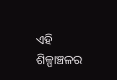ଏହି ଶିଳ୍ପାଞ୍ଚଳର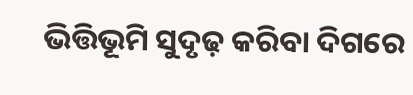ଭିତ୍ତିଭୂମି ସୁଦୃଢ଼ କରିବା ଦିଗରେ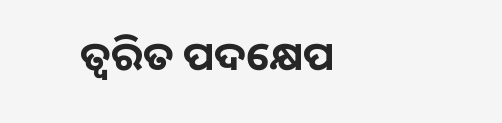ତ୍ବରିତ ପଦକ୍ଷେପ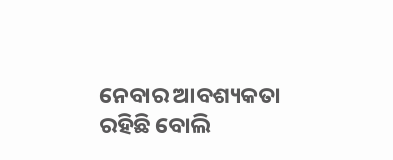ନେବାର ଆବଶ୍ୟକତା ରହିଛି ବୋଲି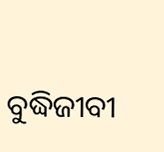ବୁଦ୍ଧିଜୀବୀ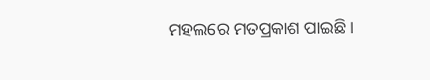ମହଲରେ ମତପ୍ରକାଶ ପାଇଛି।